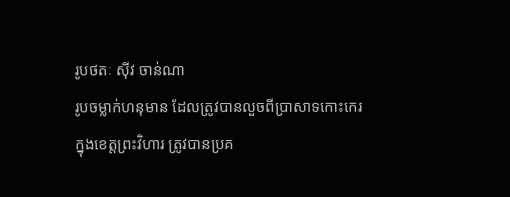រូបថតៈ ស៊ីវ ចាន់ណា
រូបចម្លាក់ហនុមាន ដែលត្រូវបានលួចពីប្រាសាទកោះកេរ ក្នុងខេត្តព្រះវិហារ ត្រូវបានប្រគ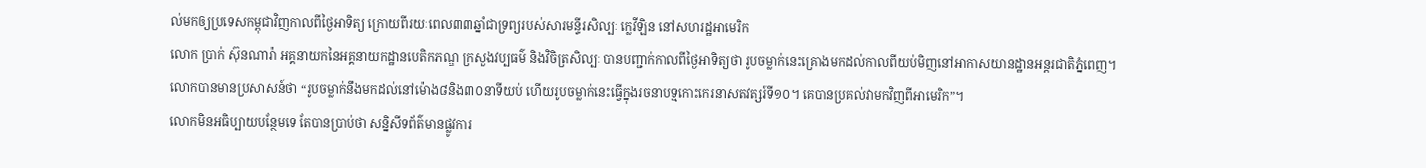ល់មកឲ្យប្រទេសកម្ពុជាវិញកាលពីថ្ងៃអាទិត្យ ក្រោយពីរយៈពេល៣៣ឆ្នាំជាទ្រព្យរបស់សារមន្ទីរសិល្បៈ ក្លេវីឡិន នៅសហរដ្ឋអាមេរិក
លោក ប្រាក់ ស៊ុនណារ៉ា អគ្គនាយកនៃអគ្គនាយកដ្ឋានបេតិកភណ្ឌ ក្រសួងវប្បធម៌ និងវិចិត្រសិល្បៈ បានបញ្ជាក់កាលពីថ្ងៃអាទិត្យថា រូបចម្លាក់នេះគ្រោងមកដល់កាលពីយប់មិញនៅអាកាសយានដ្ឋានអន្តរជាតិភ្នំពេញ។
លោកបានមានប្រសាសន៍ថា “រូបចម្លាក់នឹងមកដល់នៅម៉ោង៨និង៣០នាទីយប់ ហើយរូបចម្លាក់នេះធ្វើក្នុងរចនាបទ្មកោះកេរនាសតវត្សរ៍ទី១០។ គេបានប្រគល់វាមកវិញពីអាមេរិក”។
លោកមិនអធិប្បាយបន្ថែមទេ តែបានប្រាប់ថា សន្និសីទព័ត៌មានផ្លូវការ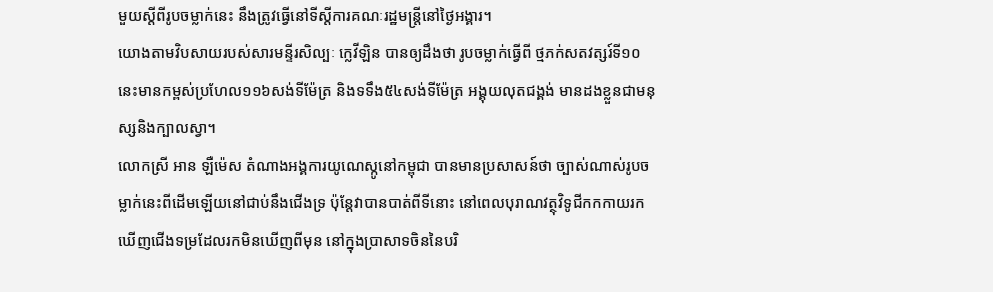មួយស្តីពីរូបចម្លាក់នេះ នឹងត្រូវធ្វើនៅទីស្តីការគណៈរដ្ឋមន្ត្រីនៅថ្ងៃអង្គារ។
យោងតាមវិបសាយរបស់សារមន្ទីរសិល្បៈ ក្លេវីឡិន បានឲ្យដឹងថា រូបចម្លាក់ធ្វើពី ថ្មភក់សតវត្សរ៍ទី១០នេះមានកម្ពស់ប្រហែល១១៦សង់ទីម៉ែត្រ និងទទឹង៥៤សង់ទីម៉ែត្រ អង្គុយលុតជង្គង់ មានដងខ្លួនជាមនុស្សនិងក្បាលស្វា។
លោកស្រី អាន ឡឺម៉េស តំណាងអង្គការយូណេស្កូនៅកម្ពុជា បានមានប្រសាសន៍ថា ច្បាស់ណាស់រូបចម្លាក់នេះពីដើមឡើយនៅជាប់នឹងជើងទ្រ ប៉ុន្តែវាបានបាត់ពីទីនោះ នៅពេលបុរាណវត្ថុវិទូជីកកកាយរកឃើញជើងទម្រដែលរកមិនឃើញពីមុន នៅក្នុងប្រាសាទចិននៃបរិ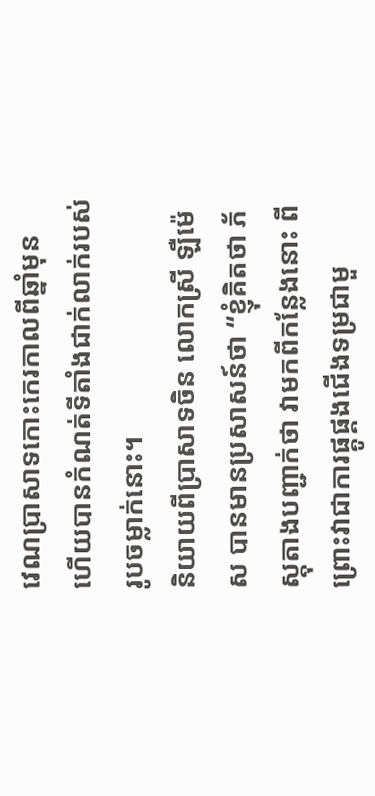វេណប្រាសាទកោះកេរកាលពីឆ្នាំមុន ហើយបានកំណត់ទីតាំងជាក់លាក់របស់រូបចម្លាក់នោះ។
និយាយពីប្រាសាទចិន លោកស្រី ឡឺម៉េស បានមានប្រសាសន៍ថា “ខ្ញុំគិតថា ភ័ស្តុតាងបញ្ជាក់ថា វាមកពីកន្លែងនោះ ពីព្រោះវាជាការផ្គូផ្គងជើងទម្រជាមួ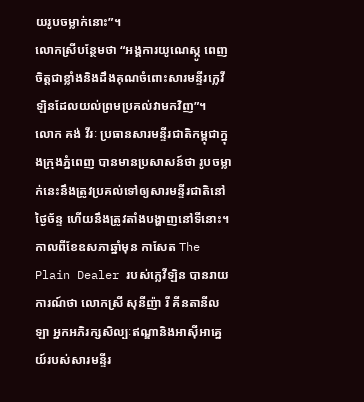យរូបចម្លាក់នោះ”។
លោកស្រីបន្ថែមថា “អង្គការយូណេស្កូ ពេញចិត្តជាខ្លាំងនិងដឹងគុណចំពោះសារមន្ទីរក្លេវីឡិនដែលយល់ព្រមប្រគល់វាមកវិញ”។
លោក គង់ វីរៈ ប្រធានសារមន្ទីរជាតិកម្ពុជាក្នុងក្រុងភ្នំពេញ បានមានប្រសាសន៍ថា រូបចម្លាក់នេះនឹងត្រូវប្រគល់ទៅឲ្យសារមន្ទីរជាតិនៅថ្ងៃច័ន្ទ ហើយនឹងត្រូវតាំងបង្ហាញនៅទីនោះ។
កាលពីខែឧសភាឆ្នាំមុន កាសែត The Plain Dealer របស់ក្លេវីឡិន បានរាយការណ៍ថា លោកស្រី សុនីញ៉ា រី គីនតានីលឡា អ្នកអភិរក្សសិល្បៈឥណ្ឌានិងអាស៊ីអាគ្នេយ៍របស់សារមន្ទីរ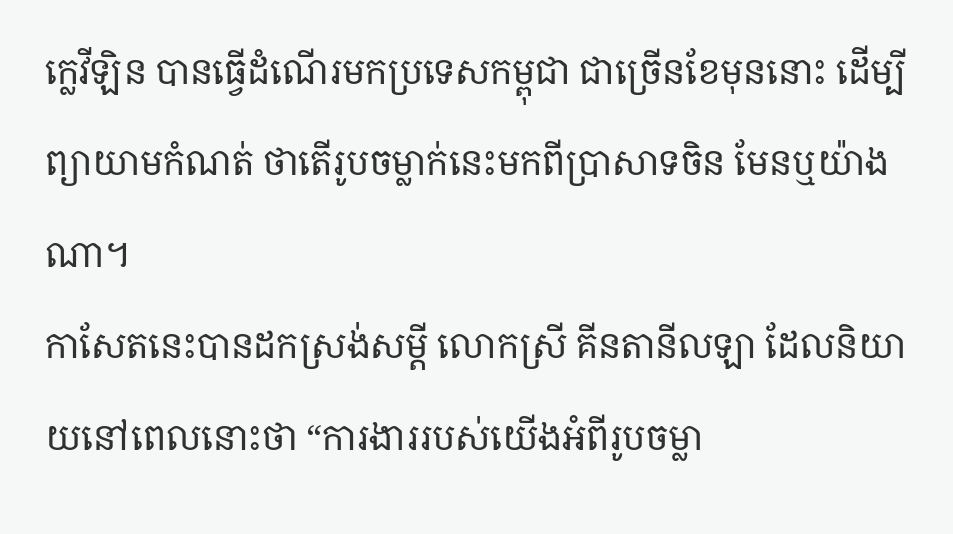ក្លេវីឡិន បានធ្វើដំណើរមកប្រទេសកម្ពុជា ជាច្រើនខែមុននោះ ដើម្បីព្យាយាមកំណត់ ថាតើរូបចម្លាក់នេះមកពីប្រាសាទចិន មែនឬយ៉ាងណា។
កាសែតនេះបានដកស្រង់សម្តី លោកស្រី គីនតានីលឡា ដែលនិយាយនៅពេលនោះថា “ការងាររបស់យើងអំពីរូបចម្លា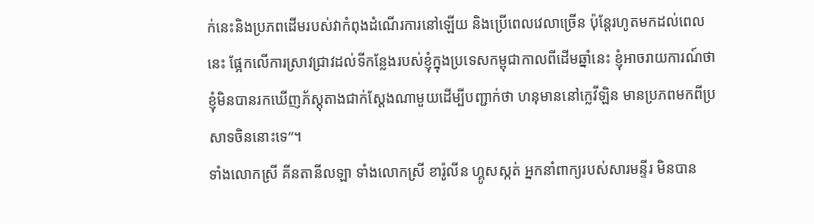ក់នេះនិងប្រភពដើមរបស់វាកំពុងដំណើរការនៅឡើយ និងប្រើពេលវេលាច្រើន ប៉ុន្តែរហូតមកដល់ពេលនេះ ផ្អែកលើការស្រាវជ្រាវដល់ទីកន្លែងរបស់ខ្ញុំក្នុងប្រទេសកម្ពុជាកាលពីដើមឆ្នាំនេះ ខ្ញុំអាចរាយការណ៍ថា ខ្ញុំមិនបានរកឃើញភ័ស្តុតាងជាក់ស្តែងណាមួយដើម្បីបញ្ជាក់ថា ហនុមាននៅក្លេវីឡិន មានប្រភពមកពីប្រសាទចិននោះទេ”។
ទាំងលោកស្រី គីនតានីលឡា ទាំងលោកស្រី ខារ៉ូលីន ហ្គូសស្កត់ អ្នកនាំពាក្យរបស់សារមន្ទីរ មិនបាន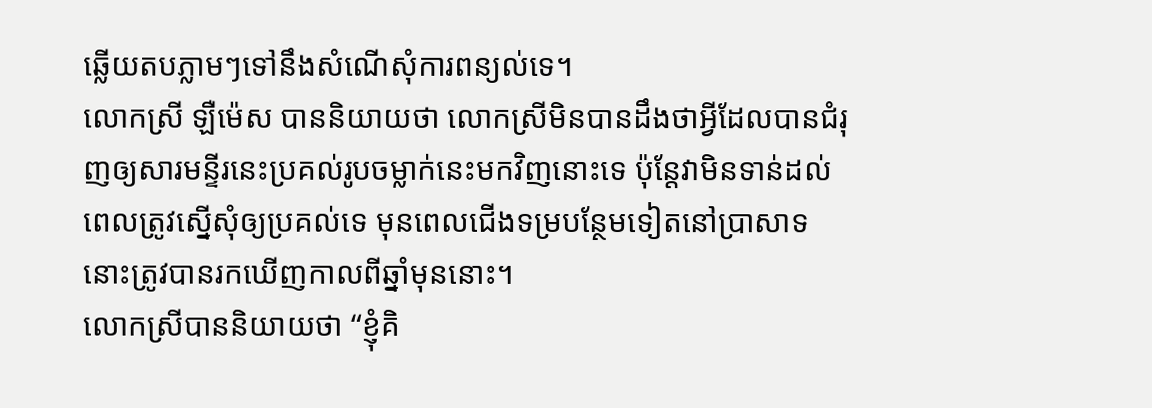ឆ្លើយតបភ្លាមៗទៅនឹងសំណើសុំការពន្យល់ទេ។
លោកស្រី ឡឺម៉េស បាននិយាយថា លោកស្រីមិនបានដឹងថាអ្វីដែលបានជំរុញឲ្យសារមន្ទីរនេះប្រគល់រូបចម្លាក់នេះមកវិញនោះទេ ប៉ុន្តែវាមិនទាន់ដល់ពេលត្រូវស្នើសុំឲ្យប្រគល់ទេ មុនពេលជើងទម្របន្ថែមទៀតនៅប្រាសាទនោះត្រូវបានរកឃើញកាលពីឆ្នាំមុននោះ។
លោកស្រីបាននិយាយថា “ខ្ញុំគិ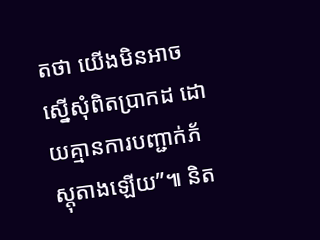តថា យើងមិនអាចស្នើសុំពិតប្រាកដ ដោយគ្មានការបញ្ជាក់ភ័ស្តុតាងឡើយ”៕ និត